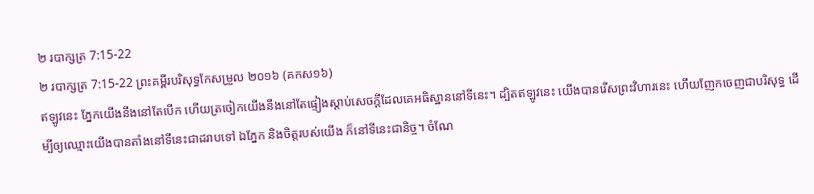២ របាក្សត្រ 7:15-22
២ របាក្សត្រ 7:15-22 ព្រះគម្ពីរបរិសុទ្ធកែសម្រួល ២០១៦ (គកស១៦)
ឥឡូវនេះ ភ្នែកយើងនឹងនៅតែបើក ហើយត្រចៀកយើងនឹងនៅតែផ្ទៀងស្តាប់សេចក្ដីដែលគេអធិស្ឋាននៅទីនេះ។ ដ្បិតឥឡូវនេះ យើងបានរើសព្រះវិហារនេះ ហើយញែកចេញជាបរិសុទ្ធ ដើម្បីឲ្យឈ្មោះយើងបានតាំងនៅទីនេះជាដរាបទៅ ឯភ្នែក និងចិត្តរបស់យើង ក៏នៅទីនេះជានិច្ច។ ចំណែ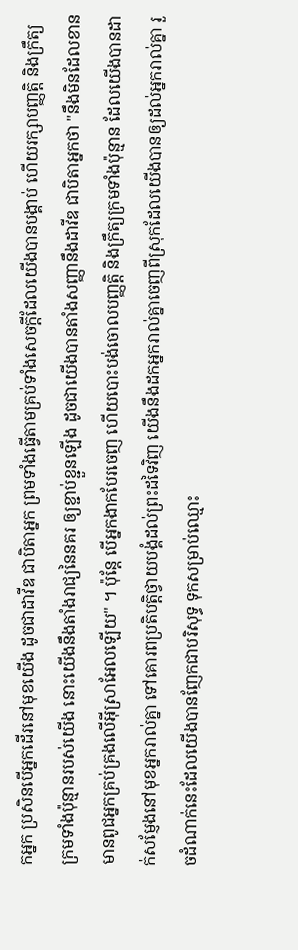កអ្នក ប្រសិនបើអ្នកដើរនៅមុខយើង ដូចជាដាវីឌ ជាបិតាអ្នក ព្រមទាំងធ្វើតាមគ្រប់ទាំងសេចក្ដីដែលយើងបានបង្គាប់ ហើយរក្សាបញ្ញត្តិ និងក្រឹត្យក្រមទាំងប៉ុន្មានរបស់យើង នោះយើងនឹងតាំងរាជ្យនៃនគរ ឲ្យខ្ជាប់ខ្ជួនឡើង ដូចជាយើងបានតាំងសញ្ញានឹងដាវីឌ ជាបិតាអ្នកថា "នឹងមិនដែលខានមានពូជអ្នកគ្រប់គ្រងលើអ៊ីស្រាអែលឡើយ" ។ ប៉ុន្តែ បើអ្នកងាកបែរចេញ ហើយបោះបង់ចោលបញ្ញត្តិ និងក្រឹត្យក្រមទាំងប៉ុន្មាន ដែលយើងបានដាក់សម្ញែងនៅមុខអ្នករាល់គ្នា ទៅគោរពប្រតិបត្តិថ្វាយបង្គំដល់ព្រះដទៃវិញ យើងនឹងដកអ្នករាល់គ្នាចេញពីស្រុកដែលយើងបានឲ្យដល់អ្នករាល់គ្នា រួចដំណាក់នេះដែលយើងបានញែកជាបរិសុទ្ធ ទុកសម្រាប់ឈ្មោះ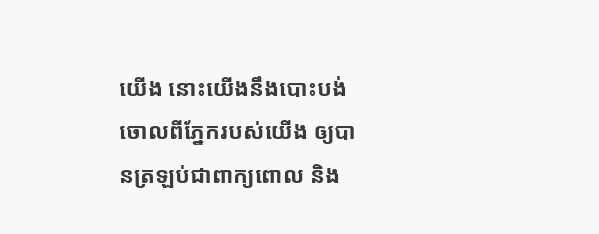យើង នោះយើងនឹងបោះបង់ចោលពីភ្នែករបស់យើង ឲ្យបានត្រឡប់ជាពាក្យពោល និង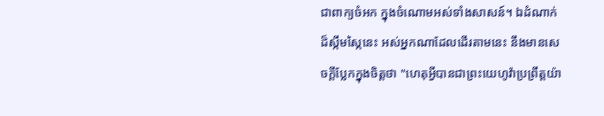ជាពាក្យចំអក ក្នុងចំណោមអស់ទាំងសាសន៍។ ឯដំណាក់ដ៏ស្កឹមស្កៃនេះ អស់អ្នកណាដែលដើរតាមនេះ នឹងមានសេចក្ដីប្លែកក្នុងចិត្តថា "ហេតុអ្វីបានជាព្រះយេហូវ៉ាប្រព្រឹត្តយ៉ា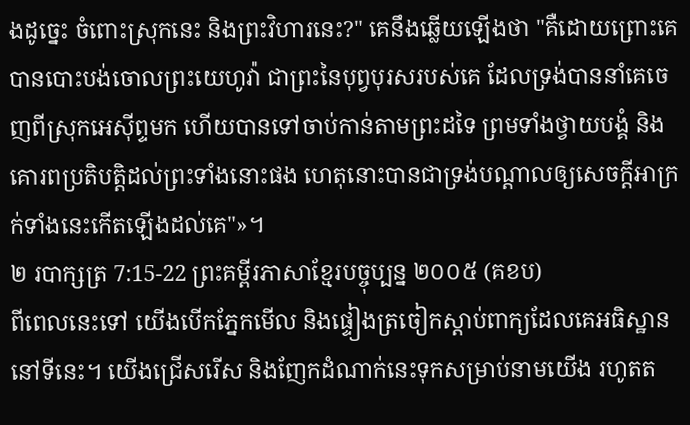ងដូច្នេះ ចំពោះស្រុកនេះ និងព្រះវិហារនេះ?" គេនឹងឆ្លើយឡើងថា "គឺដោយព្រោះគេបានបោះបង់ចោលព្រះយេហូវ៉ា ជាព្រះនៃបុព្វបុរសរបស់គេ ដែលទ្រង់បាននាំគេចេញពីស្រុកអេស៊ីព្ទមក ហើយបានទៅចាប់កាន់តាមព្រះដទៃ ព្រមទាំងថ្វាយបង្គំ និងគោរពប្រតិបត្តិដល់ព្រះទាំងនោះផង ហេតុនោះបានជាទ្រង់បណ្ដាលឲ្យសេចក្ដីអាក្រក់ទាំងនេះកើតឡើងដល់គេ"»។
២ របាក្សត្រ 7:15-22 ព្រះគម្ពីរភាសាខ្មែរបច្ចុប្បន្ន ២០០៥ (គខប)
ពីពេលនេះទៅ យើងបើកភ្នែកមើល និងផ្ទៀងត្រចៀកស្ដាប់ពាក្យដែលគេអធិស្ឋាននៅទីនេះ។ យើងជ្រើសរើស និងញែកដំណាក់នេះទុកសម្រាប់នាមយើង រហូតត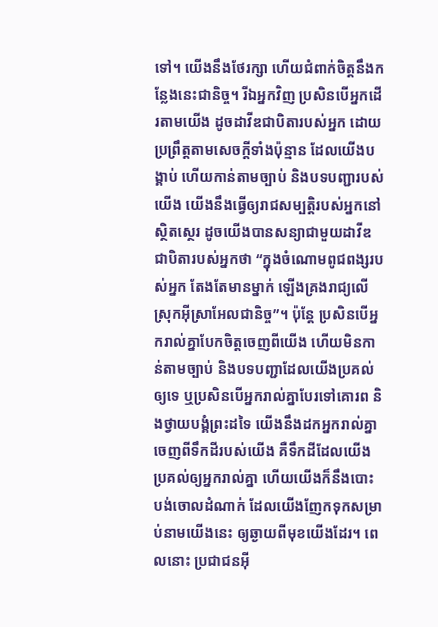ទៅ។ យើងនឹងថែរក្សា ហើយជំពាក់ចិត្តនឹងកន្លែងនេះជានិច្ច។ រីឯអ្នកវិញ ប្រសិនបើអ្នកដើរតាមយើង ដូចដាវីឌជាបិតារបស់អ្នក ដោយប្រព្រឹត្តតាមសេចក្ដីទាំងប៉ុន្មាន ដែលយើងបង្គាប់ ហើយកាន់តាមច្បាប់ និងបទបញ្ជារបស់យើង យើងនឹងធ្វើឲ្យរាជសម្បត្តិរបស់អ្នកនៅស្ថិតស្ថេរ ដូចយើងបានសន្យាជាមួយដាវីឌ ជាបិតារបស់អ្នកថា “ក្នុងចំណោមពូជពង្សរបស់អ្នក តែងតែមានម្នាក់ ឡើងគ្រងរាជ្យលើស្រុកអ៊ីស្រាអែលជានិច្ច”។ ប៉ុន្តែ ប្រសិនបើអ្នករាល់គ្នាបែកចិត្តចេញពីយើង ហើយមិនកាន់តាមច្បាប់ និងបទបញ្ជាដែលយើងប្រគល់ឲ្យទេ ឬប្រសិនបើអ្នករាល់គ្នាបែរទៅគោរព និងថ្វាយបង្គំព្រះដទៃ យើងនឹងដកអ្នករាល់គ្នាចេញពីទឹកដីរបស់យើង គឺទឹកដីដែលយើងប្រគល់ឲ្យអ្នករាល់គ្នា ហើយយើងក៏នឹងបោះបង់ចោលដំណាក់ ដែលយើងញែកទុកសម្រាប់នាមយើងនេះ ឲ្យឆ្ងាយពីមុខយើងដែរ។ ពេលនោះ ប្រជាជនអ៊ី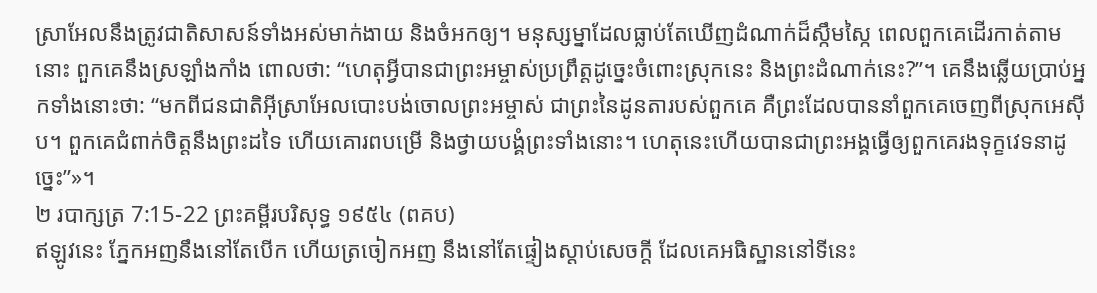ស្រាអែលនឹងត្រូវជាតិសាសន៍ទាំងអស់មាក់ងាយ និងចំអកឲ្យ។ មនុស្សម្នាដែលធ្លាប់តែឃើញដំណាក់ដ៏ស្កឹមស្កៃ ពេលពួកគេដើរកាត់តាមនោះ ពួកគេនឹងស្រឡាំងកាំង ពោលថា: “ហេតុអ្វីបានជាព្រះអម្ចាស់ប្រព្រឹត្តដូច្នេះចំពោះស្រុកនេះ និងព្រះដំណាក់នេះ?”។ គេនឹងឆ្លើយប្រាប់អ្នកទាំងនោះថា: “មកពីជនជាតិអ៊ីស្រាអែលបោះបង់ចោលព្រះអម្ចាស់ ជាព្រះនៃដូនតារបស់ពួកគេ គឺព្រះដែលបាននាំពួកគេចេញពីស្រុកអេស៊ីប។ ពួកគេជំពាក់ចិត្តនឹងព្រះដទៃ ហើយគោរពបម្រើ និងថ្វាយបង្គំព្រះទាំងនោះ។ ហេតុនេះហើយបានជាព្រះអង្គធ្វើឲ្យពួកគេរងទុក្ខវេទនាដូច្នេះ”»។
២ របាក្សត្រ 7:15-22 ព្រះគម្ពីរបរិសុទ្ធ ១៩៥៤ (ពគប)
ឥឡូវនេះ ភ្នែកអញនឹងនៅតែបើក ហើយត្រចៀកអញ នឹងនៅតែផ្ទៀងស្តាប់សេចក្ដី ដែលគេអធិស្ឋាននៅទីនេះ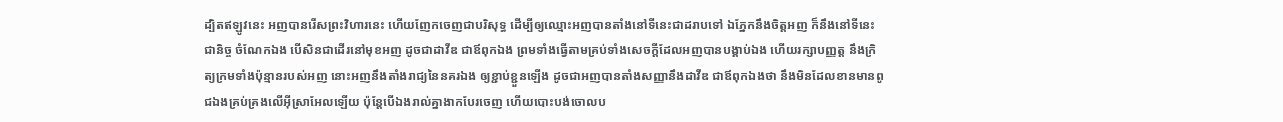ដ្បិតឥឡូវនេះ អញបានរើសព្រះវិហារនេះ ហើយញែកចេញជាបរិសុទ្ធ ដើម្បីឲ្យឈ្មោះអញបានតាំងនៅទីនេះជាដរាបទៅ ឯភ្នែកនឹងចិត្តអញ ក៏នឹងនៅទីនេះជានិច្ច ចំណែកឯង បើសិនជាដើរនៅមុខអញ ដូចជាដាវីឌ ជាឪពុកឯង ព្រមទាំងធ្វើតាមគ្រប់ទាំងសេចក្ដីដែលអញបានបង្គាប់ឯង ហើយរក្សាបញ្ញត្ត នឹងក្រិត្យក្រមទាំងប៉ុន្មានរបស់អញ នោះអញនឹងតាំងរាជ្យនៃនគរឯង ឲ្យខ្ជាប់ខ្ជួនឡើង ដូចជាអញបានតាំងសញ្ញានឹងដាវីឌ ជាឪពុកឯងថា នឹងមិនដែលខានមានពូជឯងគ្រប់គ្រងលើអ៊ីស្រាអែលឡើយ ប៉ុន្តែបើឯងរាល់គ្នាងាកបែរចេញ ហើយបោះបង់ចោលប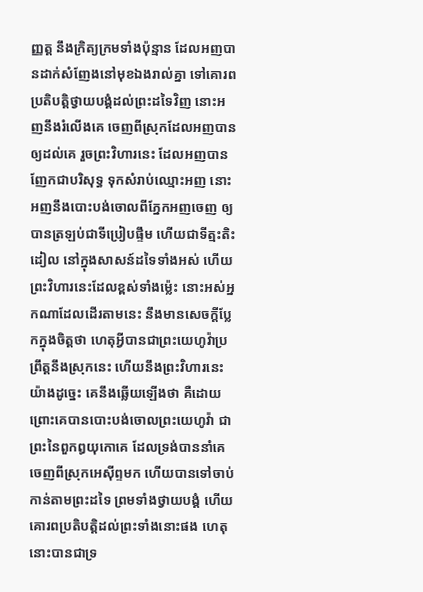ញ្ញត្ត នឹងក្រិត្យក្រមទាំងប៉ុន្មាន ដែលអញបានដាក់សំញែងនៅមុខឯងរាល់គ្នា ទៅគោរពប្រតិបត្តិថ្វាយបង្គំដល់ព្រះដទៃវិញ នោះអញនឹងរំលើងគេ ចេញពីស្រុកដែលអញបានឲ្យដល់គេ រួចព្រះវិហារនេះ ដែលអញបានញែកជាបរិសុទ្ធ ទុកសំរាប់ឈ្មោះអញ នោះអញនឹងបោះបង់ចោលពីភ្នែកអញចេញ ឲ្យបានត្រឡប់ជាទីប្រៀបផ្ទឹម ហើយជាទីត្មះតិះដៀល នៅក្នុងសាសន៍ដទៃទាំងអស់ ហើយព្រះវិហារនេះដែលខ្ពស់ទាំងម៉្លេះ នោះអស់អ្នកណាដែលដើរតាមនេះ នឹងមានសេចក្ដីប្លែកក្នុងចិត្តថា ហេតុអ្វីបានជាព្រះយេហូវ៉ាប្រព្រឹត្តនឹងស្រុកនេះ ហើយនឹងព្រះវិហារនេះយ៉ាងដូច្នេះ គេនឹងឆ្លើយឡើងថា គឺដោយព្រោះគេបានបោះបង់ចោលព្រះយេហូវ៉ា ជាព្រះនៃពួកឰយុកោគេ ដែលទ្រង់បាននាំគេចេញពីស្រុកអេស៊ីព្ទមក ហើយបានទៅចាប់កាន់តាមព្រះដទៃ ព្រមទាំងថ្វាយបង្គំ ហើយគោរពប្រតិបត្តិដល់ព្រះទាំងនោះផង ហេតុនោះបានជាទ្រ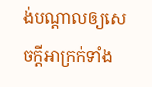ង់បណ្តាលឲ្យសេចក្ដីអាក្រក់ទាំង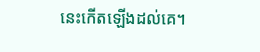នេះកើតឡើងដល់គេ។